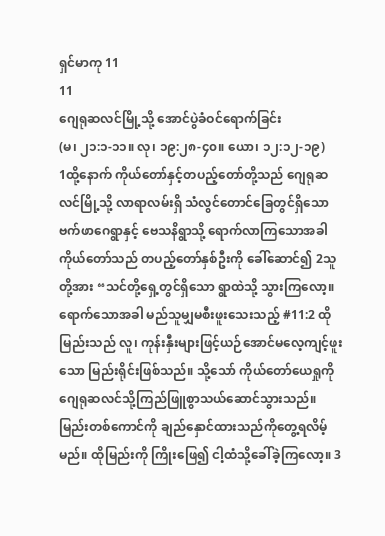ရှင်မာကု 11
11
ဂျေရုဆလင်မြို့သို့ အောင်ပွဲခံဝင်ရောက်ခြင်း
(မ၊ ၂၁:၁-၁၁။ လု၊ ၁၉:၂၈-၄၀။ ယော၊ ၁၂:၁၂-၁၉)
1ထို့နောက် ကိုယ်တော်နှင့်တပည့်တော်တို့သည် ဂျေရုဆလင်မြို့သို့ လာရာလမ်းရှိ သံလွင်တောင်ခြေတွင်ရှိသော ဗက်ဖာဂေရွာနှင့် ဗေသနိရွာသို့ ရောက်လာကြသောအခါ ကိုယ်တော်သည် တပည့်တော်နှစ်ဦးကို ခေါ်ဆောင်၍ 2သူတို့အား “သင်တို့ရှေ့တွင်ရှိသော ရွာထဲသို့ သွားကြလော့။ ရောက်သောအခါ မည်သူမျှမစီးဖူးသေးသည့် #11:2 ထိုမြည်းသည် လူ၊ ကုန်းနှီးများဖြင့်ယဉ်အောင်မလေ့ကျင့်ဖူးသော မြည်းရိုင်းဖြစ်သည်။ သို့သော် ကိုယ်တော်ယေရှုကို ဂျေရုဆလင်သို့ကြည်ဖြူစွာသယ်ဆောင်သွားသည်။ မြည်းတစ်ကောင်ကို ချည်နှောင်ထားသည်ကိုတွေ့ရလိမ့်မည်။ ထိုမြည်းကို ကြိုးဖြေ၍ ငါ့ထံသို့ခေါ်ခဲ့ကြလော့။ 3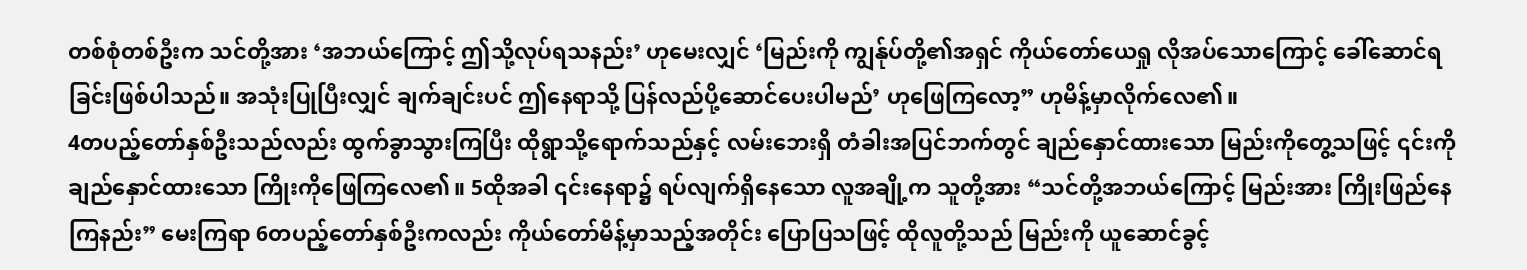တစ်စုံတစ်ဦးက သင်တို့အား ‘အဘယ်ကြောင့် ဤသို့လုပ်ရသနည်း’ ဟုမေးလျှင် ‘မြည်းကို ကျွန်ုပ်တို့၏အရှင် ကိုယ်တော်ယေရှု လိုအပ်သောကြောင့် ခေါ်ဆောင်ရခြင်းဖြစ်ပါသည်။ အသုံးပြုပြီးလျှင် ချက်ချင်းပင် ဤနေရာသို့ ပြန်လည်ပို့ဆောင်ပေးပါမည်’ ဟုဖြေကြလော့” ဟုမိန့်မှာလိုက်လေ၏။
4တပည့်တော်နှစ်ဦးသည်လည်း ထွက်ခွာသွားကြပြီး ထိုရွာသို့ရောက်သည်နှင့် လမ်းဘေးရှိ တံခါးအပြင်ဘက်တွင် ချည်နှောင်ထားသော မြည်းကိုတွေ့သဖြင့် ၎င်းကိုချည်နှောင်ထားသော ကြိုးကိုဖြေကြလေ၏။ 5ထိုအခါ ၎င်းနေရာ၌ ရပ်လျက်ရှိနေသော လူအချို့က သူတို့အား “သင်တို့အဘယ်ကြောင့် မြည်းအား ကြိုးဖြည်နေကြနည်း” မေးကြရာ 6တပည့်တော်နှစ်ဦးကလည်း ကိုယ်တော်မိန့်မှာသည့်အတိုင်း ပြောပြသဖြင့် ထိုလူတို့သည် မြည်းကို ယူဆောင်ခွင့်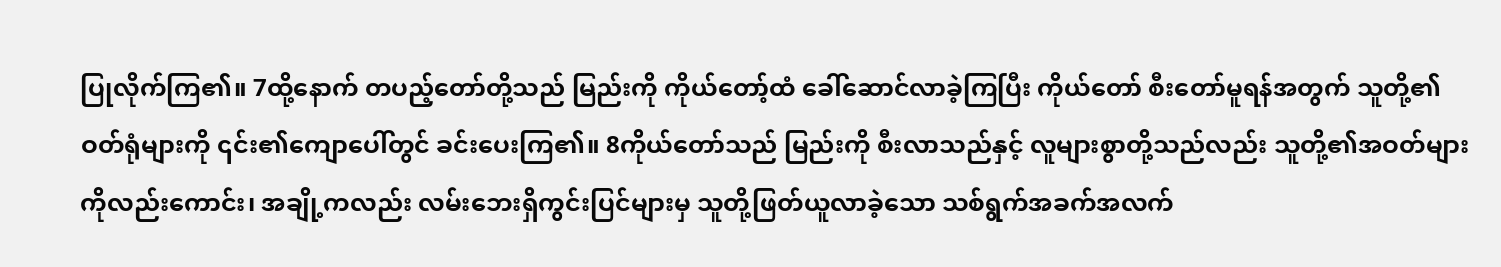ပြုလိုက်ကြ၏။ 7ထို့နောက် တပည့်တော်တို့သည် မြည်းကို ကိုယ်တော့်ထံ ခေါ်ဆောင်လာခဲ့ကြပြီး ကိုယ်တော် စီးတော်မူရန်အတွက် သူတို့၏ဝတ်ရုံများကို ၎င်း၏ကျောပေါ်တွင် ခင်းပေးကြ၏။ 8ကိုယ်တော်သည် မြည်းကို စီးလာသည်နှင့် လူများစွာတို့သည်လည်း သူတို့၏အဝတ်များကိုလည်းကောင်း၊ အချို့ကလည်း လမ်းဘေးရှိကွင်းပြင်များမှ သူတို့ဖြတ်ယူလာခဲ့သော သစ်ရွက်အခက်အလက်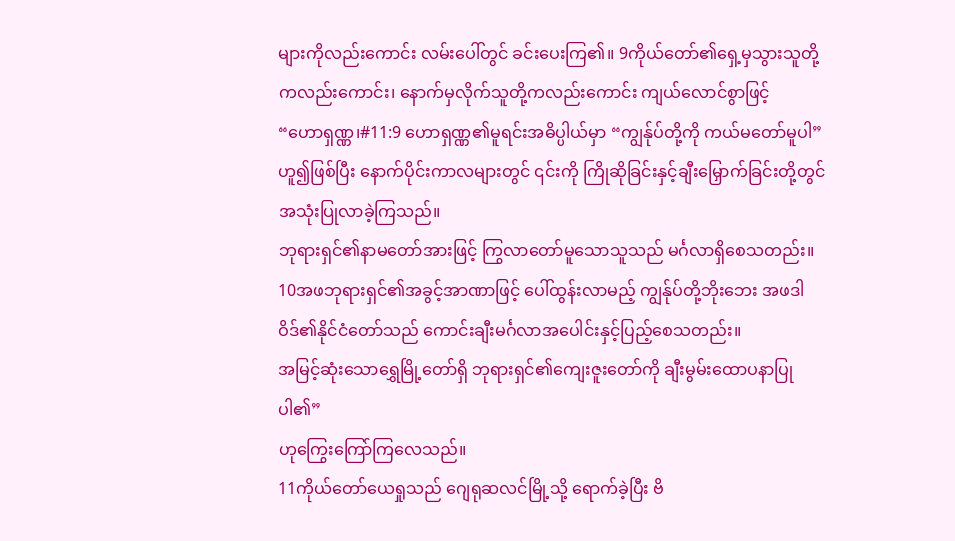များကိုလည်းကောင်း လမ်းပေါ်တွင် ခင်းပေးကြ၏။ 9ကိုယ်တော်၏ရှေ့မှသွားသူတို့ကလည်းကောင်း၊ နောက်မှလိုက်သူတို့ကလည်းကောင်း ကျယ်လောင်စွာဖြင့်
“ဟောရှဏ္ဏ၊#11:9 ဟောရှဏ္ဏ၏မူရင်းအဓိပ္ပါယ်မှာ “ကျွန်ုပ်တို့ကို ကယ်မတော်မူပါ” ဟူ၍ဖြစ်ပြီး နောက်ပိုင်းကာလများတွင် ၎င်းကို ကြိုဆိုခြင်းနှင့်ချီးမြှောက်ခြင်းတို့တွင် အသုံးပြုလာခဲ့ကြသည်။
ဘုရားရှင်၏နာမတော်အားဖြင့် ကြွလာတော်မူသောသူသည် မင်္ဂလာရှိစေသတည်း။
10အဖဘုရားရှင်၏အခွင့်အာဏာဖြင့် ပေါ်ထွန်းလာမည့် ကျွန်ုပ်တို့ဘိုးဘေး အဖဒါဝိဒ်၏နိုင်ငံတော်သည် ကောင်းချီးမင်္ဂလာအပေါင်းနှင့်ပြည့်စေသတည်း။
အမြင့်ဆုံးသောရွှေမြို့တော်ရှိ ဘုရားရှင်၏ကျေးဇူးတော်ကို ချီးမွမ်းထောပနာပြုပါ၏”
ဟုကြွေးကြော်ကြလေသည်။
11ကိုယ်တော်ယေရှုသည် ဂျေရုဆလင်မြို့သို့ ရောက်ခဲ့ပြီး ဗိ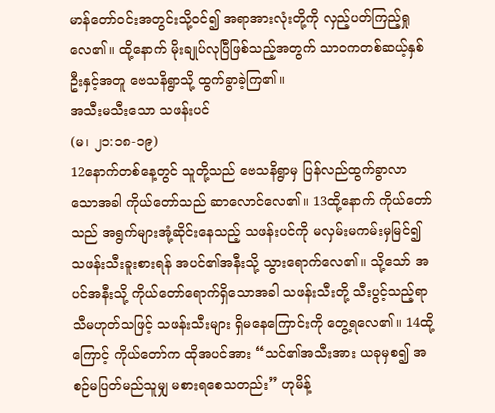မာန်တော်ဝင်းအတွင်းသို့ဝင်၍ အရာအားလုံးတို့ကို လှည့်ပတ်ကြည့်ရှုလေ၏။ ထို့နောက် မိုးချုပ်လုပြီဖြစ်သည့်အတွက် သာဝကတစ်ဆယ့်နှစ်ဦးနှင့်အတူ ဗေသနိရွာသို့ ထွက်ခွာခဲ့ကြ၏။
အသီးမသီးသော သဖန်းပင်
(မ၊ ၂၁:၁၈-၁၉)
12နောက်တစ်နေ့တွင် သူတို့သည် ဗေသနိရွာမှ ပြန်လည်ထွက်ခွာလာသောအခါ ကိုယ်တော်သည် ဆာလောင်လေ၏။ 13ထို့နောက် ကိုယ်တော်သည် အရွက်များအုံ့ဆိုင်းနေသည့် သဖန်းပင်ကို မလှမ်းမကမ်းမှမြင်၍ သဖန်းသီးခူးစားရန် အပင်၏အနီးသို့ သွားရောက်လေ၏။ သို့သော် အပင်အနီးသို့ ကိုယ်တော်ရောက်ရှိသောအခါ သဖန်းသီးတို့ သီးပွင့်သည့်ရာသီမဟုတ်သဖြင့် သဖန်းသီးများ ရှိမနေကြောင်းကို တွေ့ရလေ၏။ 14ထို့ကြောင့် ကိုယ်တော်က ထိုအပင်အား “သင်၏အသီးအား ယခုမှစ၍ အစဉ်မပြတ်မည်သူမျှ မစားရစေသတည်း” ဟုမိန့်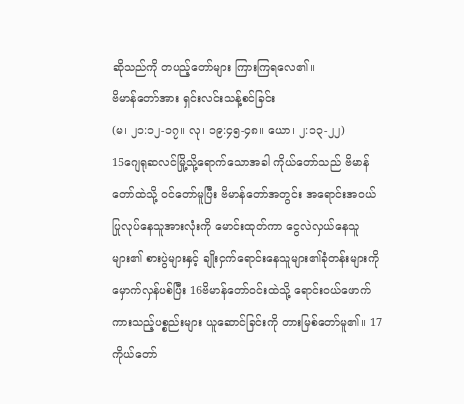ဆိုသည်ကို တပည့်တော်များ ကြားကြရလေ၏။
ဗိမာန်တော်အား ရှင်းလင်းသန့်စင်ခြင်း
(မ၊ ၂၁:၁၂-၁၇။ လု၊ ၁၉:၄၅-၄၈။ ယော၊ ၂:၁၃-၂၂)
15ဂျေရုဆလင်မြို့သို့ရောက်သောအခါ ကိုယ်တော်သည် ဗိမာန်တော်ထဲသို့ ဝင်တော်မူပြီး ဗိမာန်တော်အတွင်း အရောင်းအဝယ်ပြုလုပ်နေသူအားလုံးကို မောင်းထုတ်ကာ ငွေလဲလှယ်နေသူများ၏ စားပွဲများနှင့် ချိုးငှက်ရောင်းနေသူများ၏ခုံတန်းများကို မှောက်လှန်ပစ်ပြီး 16ဗိမာန်တော်ဝင်းထဲသို့ ရောင်းဝယ်ဖောက်ကားသည့်ပစ္စည်းများ ယူဆောင်ခြင်းကို တားမြစ်တော်မူ၏။ 17ကိုယ်တော်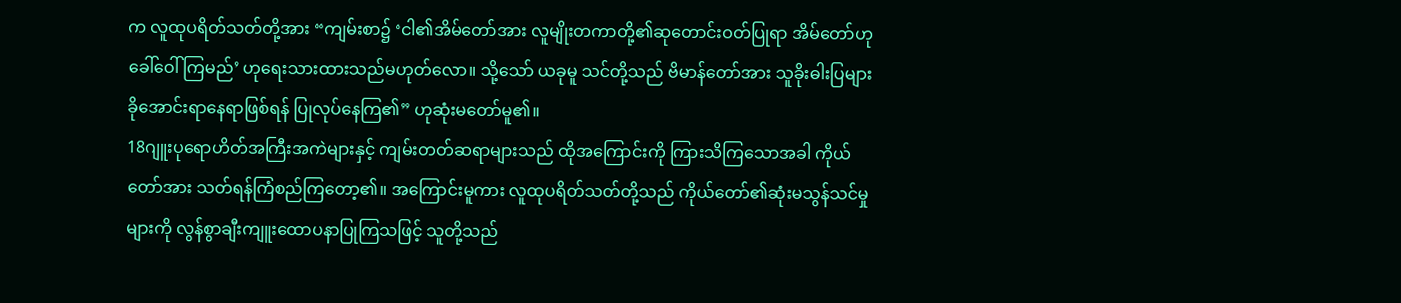က လူထုပရိတ်သတ်တို့အား “ကျမ်းစာ၌ ‘ငါ၏အိမ်တော်အား လူမျိုးတကာတို့၏ဆုတောင်းဝတ်ပြုရာ အိမ်တော်ဟု ခေါ်ဝေါ်ကြမည်’ ဟုရေးသားထားသည်မဟုတ်လော။ သို့သော် ယခုမူ သင်တို့သည် ဗိမာန်တော်အား သူခိုးဓါးပြများ ခိုအောင်းရာနေရာဖြစ်ရန် ပြုလုပ်နေကြ၏” ဟုဆုံးမတော်မူ၏။
18ဂျူးပုရောဟိတ်အကြီးအကဲများနှင့် ကျမ်းတတ်ဆရာများသည် ထိုအကြောင်းကို ကြားသိကြသောအခါ ကိုယ်တော်အား သတ်ရန်ကြံစည်ကြတော့၏။ အကြောင်းမူကား လူထုပရိတ်သတ်တို့သည် ကိုယ်တော်၏ဆုံးမသွန်သင်မှုများကို လွန်စွာချီးကျူးထောပနာပြုကြသဖြင့် သူတို့သည်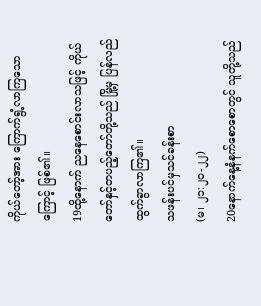ကိုယ်တော့်အား ကြောက်ရွံ့လာကြသောကြောင့် ဖြစ်၏။
19ထို့နောက် ညနေစောင်းလာသဖြင့် ကိုယ်တော်နှင့်တပည့်တော်တို့သည် မြို့မှ ပြန်လည်ထွက်ခွာလာကြ၏။
သဖန်းပင်မှသင်ခန်းစာ
(မ၊ ၂၁:၂၀-၂၂)
20နောက်နေ့နံနက်စောစောတွင် သူတို့သည်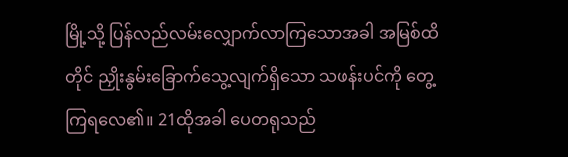မြို့သို့ ပြန်လည်လမ်းလျှောက်လာကြသောအခါ အမြစ်ထိတိုင် ညှိုးနွမ်းခြောက်သွေ့လျက်ရှိသော သဖန်းပင်ကို တွေ့ကြရလေ၏။ 21ထိုအခါ ပေတရုသည်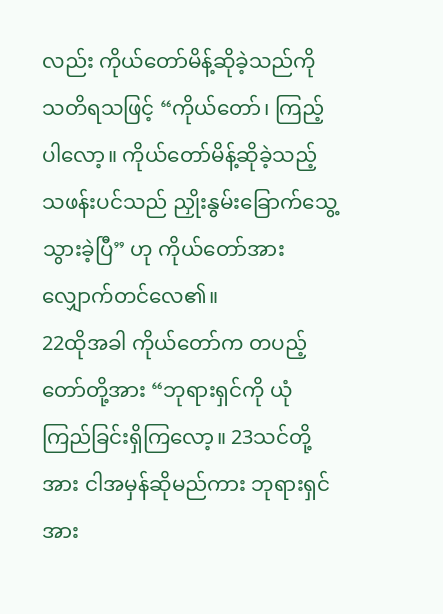လည်း ကိုယ်တော်မိန့်ဆိုခဲ့သည်ကို သတိရသဖြင့် “ကိုယ်တော်၊ ကြည့်ပါလော့။ ကိုယ်တော်မိန့်ဆိုခဲ့သည့် သဖန်းပင်သည် ညှိုးနွမ်းခြောက်သွေ့သွားခဲ့ပြီ” ဟု ကိုယ်တော်အား လျှောက်တင်လေ၏။
22ထိုအခါ ကိုယ်တော်က တပည့်တော်တို့အား “ဘုရားရှင်ကို ယုံကြည်ခြင်းရှိကြလော့။ 23သင်တို့အား ငါအမှန်ဆိုမည်ကား ဘုရားရှင်အား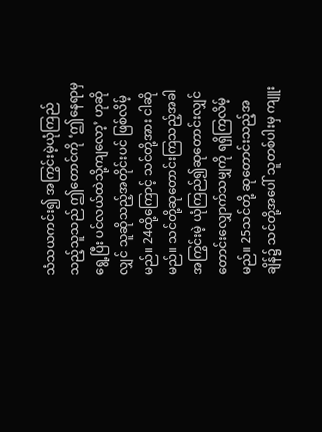သံသယကင်း၍ အကြွင်းမဲ့ယုံကြည်သည့်သူသည် ဤတောင်ကို ‘ဤနေရာမှရွေ့ပြီး ပင်လယ်ထဲသို့ကျလော့’ ဟုဆိုလျှင် သူဆိုသည့်အတိုင်းပင် ဖြစ်လိမ့်မည်။ 24ထို့ကြောင့် သင်တို့အား ငါဆိုမည်။ သင်တို့ဆုတောင်းကြသည့်အခါ အကြွင်းမဲ့ ယုံကြည်၍ဆုတောင်းလျှင် တောင်းလျှောက်သမျှကို ရရှိကြလိမ့်မည်။ 25သင်တို့ ဆုတောင်းသည့်အချိန်၌ သင်တို့အပေါ် သူတစ်ပါးမှ ကျူး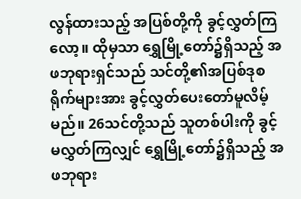လွန်ထားသည့် အပြစ်တို့ကို ခွင့်လွှတ်ကြလော့။ ထိုမှသာ ရွှေမြို့တော်၌ရှိသည့် အဖဘုရားရှင်သည် သင်တို့၏အပြစ်ဒုစရိုက်များအား ခွင့်လွှတ်ပေးတော်မူလိမ့်မည်။ 26သင်တို့သည် သူတစ်ပါးကို ခွင့်မလွှတ်ကြလျှင် ရွှေမြို့တော်၌ရှိသည့် အဖဘုရား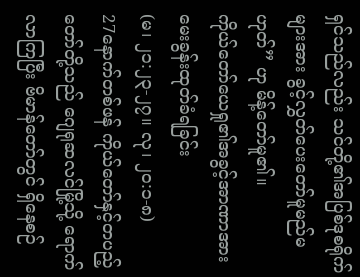ရှင်သည်လည်း သင်တို့၏အပြစ်ဒုစရိုက်များအား ခွင့်လွှတ်ပေးတော်မူမည်မဟုတ်” ဟု မိန့်တော်မူ၏။
ကိုယ်တော်ယေရှု၏အခွင့်အာဏာအား မေးခွန်းထုတ်ခံရခြင်း
(မ၊ ၂၁:၂၃-၂၇။ လု၊ ၂၀:၁-၈)
27နောက်တစ်ဖန် ကိုယ်တော်နှင့်တပည့်တော်တို့သည် ဂျေရုဆလင်မြို့သို့ ရောက်လာကြပြီး ဗိမာန်တော်တွင် ရှိနေစဉ်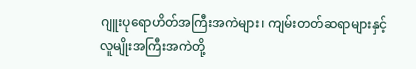ဂျူးပုရောဟိတ်အကြီးအကဲများ၊ ကျမ်းတတ်ဆရာများနှင့် လူမျိုးအကြီးအကဲတို့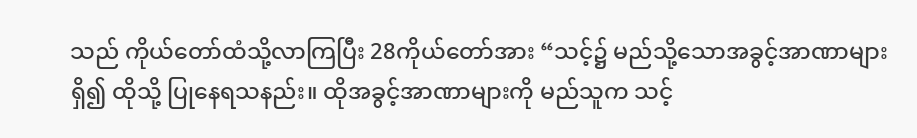သည် ကိုယ်တော်ထံသို့လာကြပြီး 28ကိုယ်တော်အား “သင့်၌ မည်သို့သောအခွင့်အာဏာများရှိ၍ ထိုသို့ ပြုနေရသနည်း။ ထိုအခွင့်အာဏာများကို မည်သူက သင့်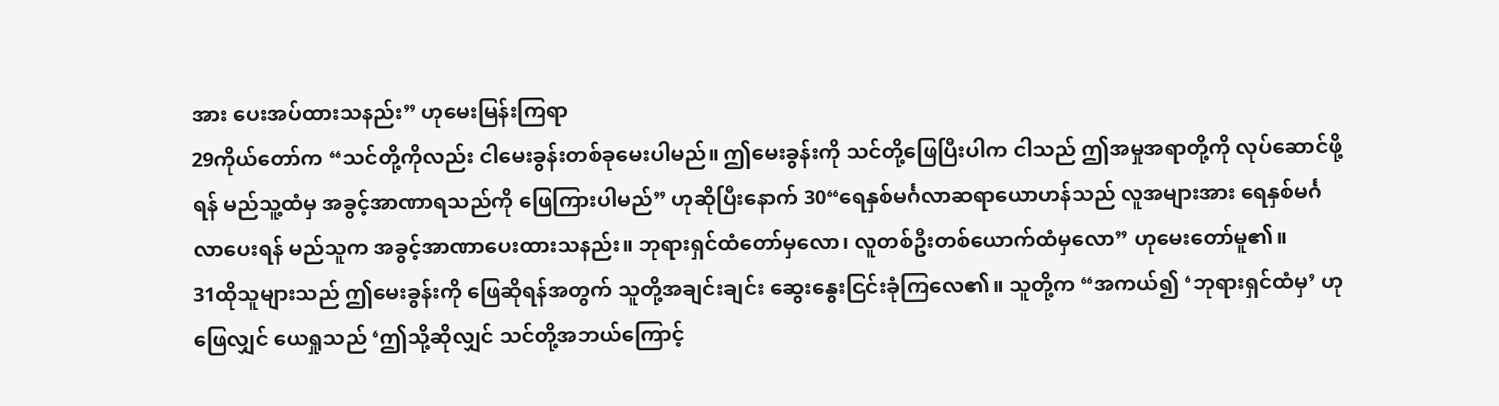အား ပေးအပ်ထားသနည်း” ဟုမေးမြန်းကြရာ
29ကိုယ်တော်က “သင်တို့ကိုလည်း ငါမေးခွန်းတစ်ခုမေးပါမည်။ ဤမေးခွန်းကို သင်တို့ဖြေပြီးပါက ငါသည် ဤအမှုအရာတို့ကို လုပ်ဆောင်ဖို့ရန် မည်သူ့ထံမှ အခွင့်အာဏာရသည်ကို ဖြေကြားပါမည်” ဟုဆိုပြီးနောက် 30“ရေနှစ်မင်္ဂလာဆရာယောဟန်သည် လူအများအား ရေနှစ်မင်္ဂလာပေးရန် မည်သူက အခွင့်အာဏာပေးထားသနည်း။ ဘုရားရှင်ထံတော်မှလော၊ လူတစ်ဦးတစ်ယောက်ထံမှလော” ဟုမေးတော်မူ၏။
31ထိုသူများသည် ဤမေးခွန်းကို ဖြေဆိုရန်အတွက် သူတို့အချင်းချင်း ဆွေးနွေးငြင်းခုံကြလေ၏။ သူတို့က “အကယ်၍ ‘ဘုရားရှင်ထံမှ’ ဟုဖြေလျှင် ယေရှုသည် ‘ဤသို့ဆိုလျှင် သင်တို့အဘယ်ကြောင့်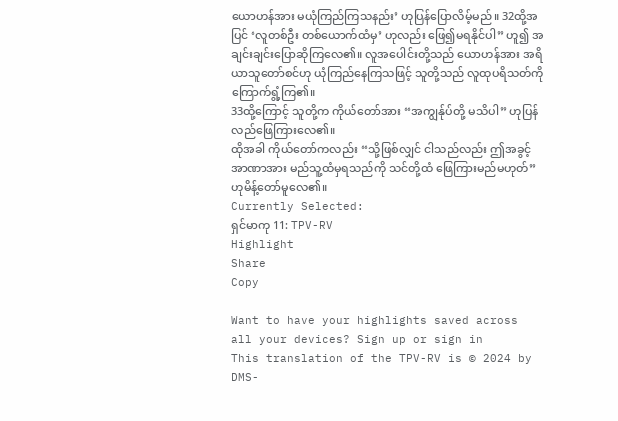ယောဟန်အား မယုံကြည်ကြသနည်း’ ဟုပြန်ပြောလိမ့်မည်။ 32ထို့အပြင် ‘လူတစ်ဦး တစ်ယောက်ထံမှ’ ဟုလည်း ဖြေ၍မရနိုင်ပါ” ဟူ၍ အချင်းချင်းပြောဆိုကြလေ၏။ လူအပေါင်းတို့သည် ယောဟန်အား အရိယာသူတော်စင်ဟု ယုံကြည်နေကြသဖြင့် သူတို့သည် လူထုပရိသတ်ကို ကြောက်ရွံ့ကြ၏။
33ထို့ကြောင့် သူတို့က ကိုယ်တော်အား “အကျွန်ုပ်တို့ မသိပါ” ဟုပြန်လည်ဖြေကြားလေ၏။
ထိုအခါ ကိုယ်တော်ကလည်း “သို့ဖြစ်လျှင် ငါသည်လည်း ဤအခွင့်အာဏာအား မည်သူ့ထံမှရသည်ကို သင်တို့ထံ ဖြေကြားမည်မဟုတ်” ဟုမိန့်တော်မူလေ၏။
Currently Selected:
ရှင်မာကု 11: TPV-RV
Highlight
Share
Copy

Want to have your highlights saved across all your devices? Sign up or sign in
This translation of the TPV-RV is © 2024 by DMS-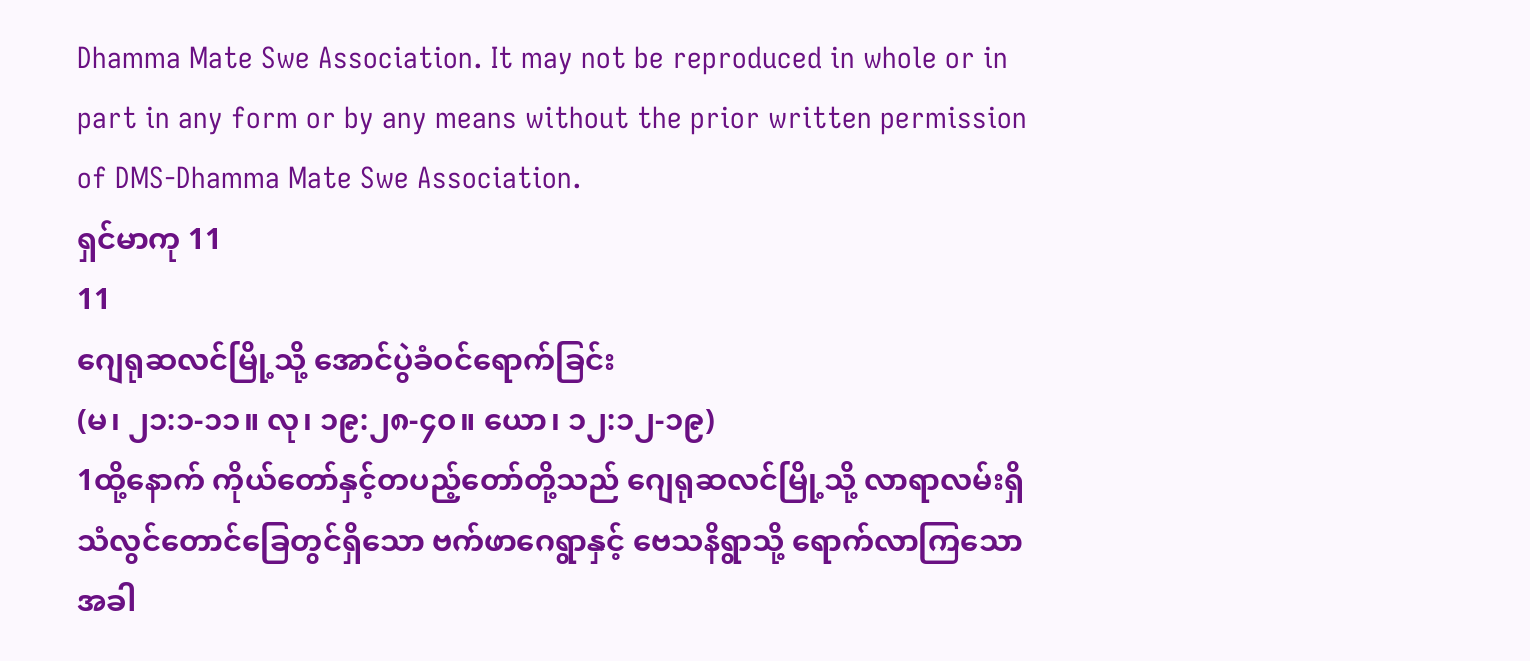Dhamma Mate Swe Association. It may not be reproduced in whole or in part in any form or by any means without the prior written permission of DMS-Dhamma Mate Swe Association.
ရှင်မာကု 11
11
ဂျေရုဆလင်မြို့သို့ အောင်ပွဲခံဝင်ရောက်ခြင်း
(မ၊ ၂၁:၁-၁၁။ လု၊ ၁၉:၂၈-၄၀။ ယော၊ ၁၂:၁၂-၁၉)
1ထို့နောက် ကိုယ်တော်နှင့်တပည့်တော်တို့သည် ဂျေရုဆလင်မြို့သို့ လာရာလမ်းရှိ သံလွင်တောင်ခြေတွင်ရှိသော ဗက်ဖာဂေရွာနှင့် ဗေသနိရွာသို့ ရောက်လာကြသောအခါ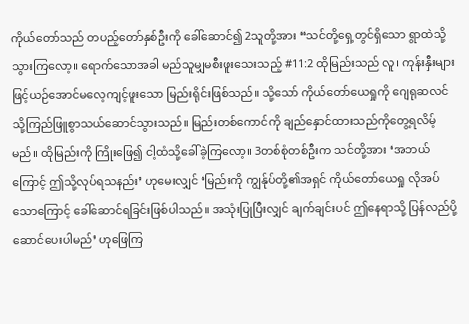ကိုယ်တော်သည် တပည့်တော်နှစ်ဦးကို ခေါ်ဆောင်၍ 2သူတို့အား “သင်တို့ရှေ့တွင်ရှိသော ရွာထဲသို့ သွားကြလော့။ ရောက်သောအခါ မည်သူမျှမစီးဖူးသေးသည့် #11:2 ထိုမြည်းသည် လူ၊ ကုန်းနှီးများဖြင့်ယဉ်အောင်မလေ့ကျင့်ဖူးသော မြည်းရိုင်းဖြစ်သည်။ သို့သော် ကိုယ်တော်ယေရှုကို ဂျေရုဆလင်သို့ကြည်ဖြူစွာသယ်ဆောင်သွားသည်။ မြည်းတစ်ကောင်ကို ချည်နှောင်ထားသည်ကိုတွေ့ရလိမ့်မည်။ ထိုမြည်းကို ကြိုးဖြေ၍ ငါ့ထံသို့ခေါ်ခဲ့ကြလော့။ 3တစ်စုံတစ်ဦးက သင်တို့အား ‘အဘယ်ကြောင့် ဤသို့လုပ်ရသနည်း’ ဟုမေးလျှင် ‘မြည်းကို ကျွန်ုပ်တို့၏အရှင် ကိုယ်တော်ယေရှု လိုအပ်သောကြောင့် ခေါ်ဆောင်ရခြင်းဖြစ်ပါသည်။ အသုံးပြုပြီးလျှင် ချက်ချင်းပင် ဤနေရာသို့ ပြန်လည်ပို့ဆောင်ပေးပါမည်’ ဟုဖြေကြ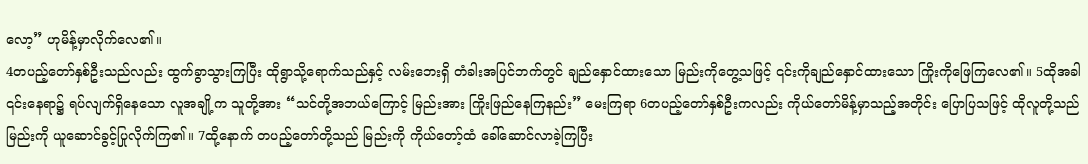လော့” ဟုမိန့်မှာလိုက်လေ၏။
4တပည့်တော်နှစ်ဦးသည်လည်း ထွက်ခွာသွားကြပြီး ထိုရွာသို့ရောက်သည်နှင့် လမ်းဘေးရှိ တံခါးအပြင်ဘက်တွင် ချည်နှောင်ထားသော မြည်းကိုတွေ့သဖြင့် ၎င်းကိုချည်နှောင်ထားသော ကြိုးကိုဖြေကြလေ၏။ 5ထိုအခါ ၎င်းနေရာ၌ ရပ်လျက်ရှိနေသော လူအချို့က သူတို့အား “သင်တို့အဘယ်ကြောင့် မြည်းအား ကြိုးဖြည်နေကြနည်း” မေးကြရာ 6တပည့်တော်နှစ်ဦးကလည်း ကိုယ်တော်မိန့်မှာသည့်အတိုင်း ပြောပြသဖြင့် ထိုလူတို့သည် မြည်းကို ယူဆောင်ခွင့်ပြုလိုက်ကြ၏။ 7ထို့နောက် တပည့်တော်တို့သည် မြည်းကို ကိုယ်တော့်ထံ ခေါ်ဆောင်လာခဲ့ကြပြီး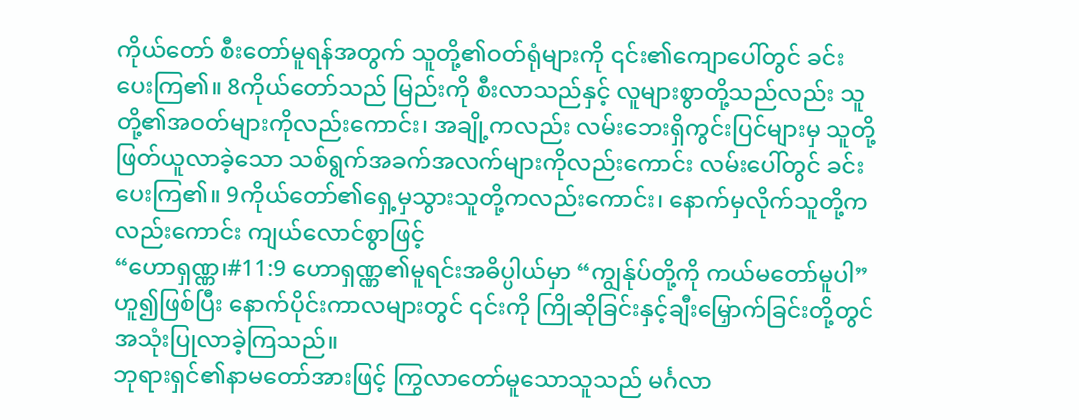ကိုယ်တော် စီးတော်မူရန်အတွက် သူတို့၏ဝတ်ရုံများကို ၎င်း၏ကျောပေါ်တွင် ခင်းပေးကြ၏။ 8ကိုယ်တော်သည် မြည်းကို စီးလာသည်နှင့် လူများစွာတို့သည်လည်း သူတို့၏အဝတ်များကိုလည်းကောင်း၊ အချို့ကလည်း လမ်းဘေးရှိကွင်းပြင်များမှ သူတို့ဖြတ်ယူလာခဲ့သော သစ်ရွက်အခက်အလက်များကိုလည်းကောင်း လမ်းပေါ်တွင် ခင်းပေးကြ၏။ 9ကိုယ်တော်၏ရှေ့မှသွားသူတို့ကလည်းကောင်း၊ နောက်မှလိုက်သူတို့ကလည်းကောင်း ကျယ်လောင်စွာဖြင့်
“ဟောရှဏ္ဏ၊#11:9 ဟောရှဏ္ဏ၏မူရင်းအဓိပ္ပါယ်မှာ “ကျွန်ုပ်တို့ကို ကယ်မတော်မူပါ” ဟူ၍ဖြစ်ပြီး နောက်ပိုင်းကာလများတွင် ၎င်းကို ကြိုဆိုခြင်းနှင့်ချီးမြှောက်ခြင်းတို့တွင် အသုံးပြုလာခဲ့ကြသည်။
ဘုရားရှင်၏နာမတော်အားဖြင့် ကြွလာတော်မူသောသူသည် မင်္ဂလာ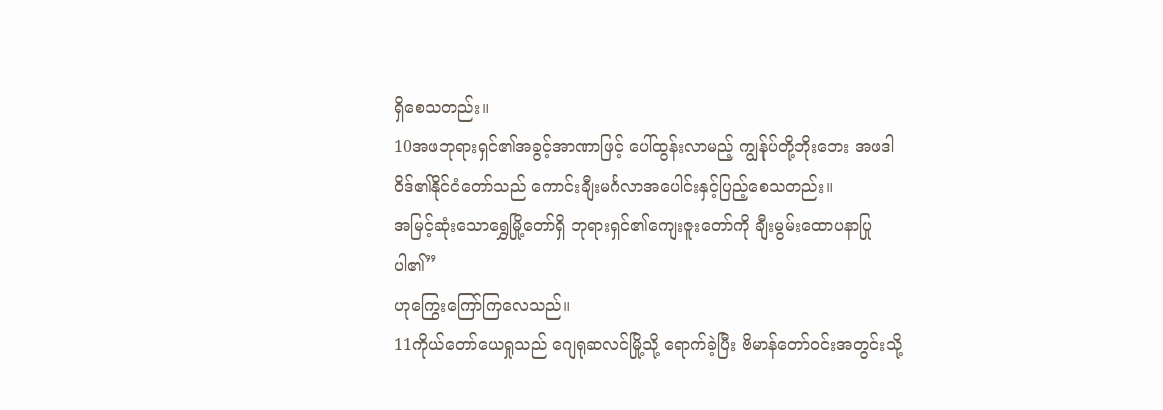ရှိစေသတည်း။
10အဖဘုရားရှင်၏အခွင့်အာဏာဖြင့် ပေါ်ထွန်းလာမည့် ကျွန်ုပ်တို့ဘိုးဘေး အဖဒါဝိဒ်၏နိုင်ငံတော်သည် ကောင်းချီးမင်္ဂလာအပေါင်းနှင့်ပြည့်စေသတည်း။
အမြင့်ဆုံးသောရွှေမြို့တော်ရှိ ဘုရားရှင်၏ကျေးဇူးတော်ကို ချီးမွမ်းထောပနာပြုပါ၏”
ဟုကြွေးကြော်ကြလေသည်။
11ကိုယ်တော်ယေရှုသည် ဂျေရုဆလင်မြို့သို့ ရောက်ခဲ့ပြီး ဗိမာန်တော်ဝင်းအတွင်းသို့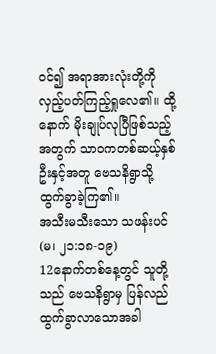ဝင်၍ အရာအားလုံးတို့ကို လှည့်ပတ်ကြည့်ရှုလေ၏။ ထို့နောက် မိုးချုပ်လုပြီဖြစ်သည့်အတွက် သာဝကတစ်ဆယ့်နှစ်ဦးနှင့်အတူ ဗေသနိရွာသို့ ထွက်ခွာခဲ့ကြ၏။
အသီးမသီးသော သဖန်းပင်
(မ၊ ၂၁:၁၈-၁၉)
12နောက်တစ်နေ့တွင် သူတို့သည် ဗေသနိရွာမှ ပြန်လည်ထွက်ခွာလာသောအခါ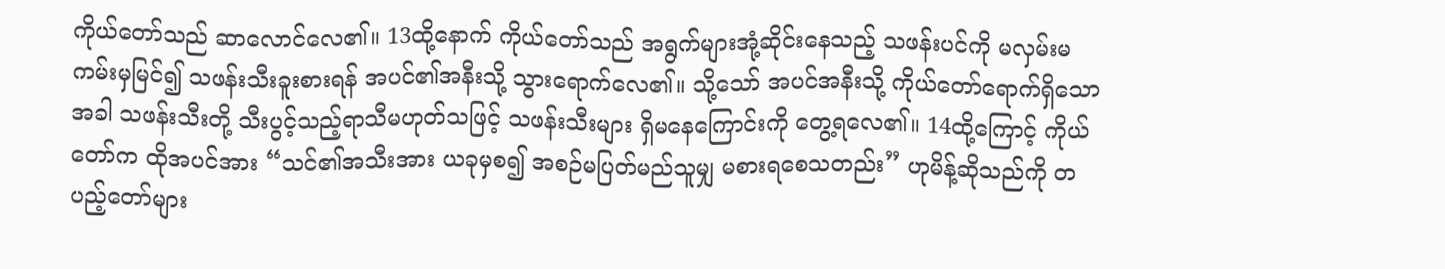ကိုယ်တော်သည် ဆာလောင်လေ၏။ 13ထို့နောက် ကိုယ်တော်သည် အရွက်များအုံ့ဆိုင်းနေသည့် သဖန်းပင်ကို မလှမ်းမကမ်းမှမြင်၍ သဖန်းသီးခူးစားရန် အပင်၏အနီးသို့ သွားရောက်လေ၏။ သို့သော် အပင်အနီးသို့ ကိုယ်တော်ရောက်ရှိသောအခါ သဖန်းသီးတို့ သီးပွင့်သည့်ရာသီမဟုတ်သဖြင့် သဖန်းသီးများ ရှိမနေကြောင်းကို တွေ့ရလေ၏။ 14ထို့ကြောင့် ကိုယ်တော်က ထိုအပင်အား “သင်၏အသီးအား ယခုမှစ၍ အစဉ်မပြတ်မည်သူမျှ မစားရစေသတည်း” ဟုမိန့်ဆိုသည်ကို တပည့်တော်များ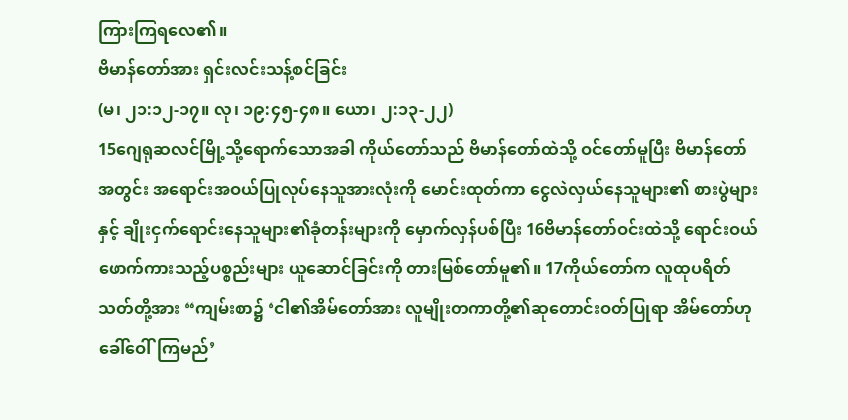ကြားကြရလေ၏။
ဗိမာန်တော်အား ရှင်းလင်းသန့်စင်ခြင်း
(မ၊ ၂၁:၁၂-၁၇။ လု၊ ၁၉:၄၅-၄၈။ ယော၊ ၂:၁၃-၂၂)
15ဂျေရုဆလင်မြို့သို့ရောက်သောအခါ ကိုယ်တော်သည် ဗိမာန်တော်ထဲသို့ ဝင်တော်မူပြီး ဗိမာန်တော်အတွင်း အရောင်းအဝယ်ပြုလုပ်နေသူအားလုံးကို မောင်းထုတ်ကာ ငွေလဲလှယ်နေသူများ၏ စားပွဲများနှင့် ချိုးငှက်ရောင်းနေသူများ၏ခုံတန်းများကို မှောက်လှန်ပစ်ပြီး 16ဗိမာန်တော်ဝင်းထဲသို့ ရောင်းဝယ်ဖောက်ကားသည့်ပစ္စည်းများ ယူဆောင်ခြင်းကို တားမြစ်တော်မူ၏။ 17ကိုယ်တော်က လူထုပရိတ်သတ်တို့အား “ကျမ်းစာ၌ ‘ငါ၏အိမ်တော်အား လူမျိုးတကာတို့၏ဆုတောင်းဝတ်ပြုရာ အိမ်တော်ဟု ခေါ်ဝေါ်ကြမည်’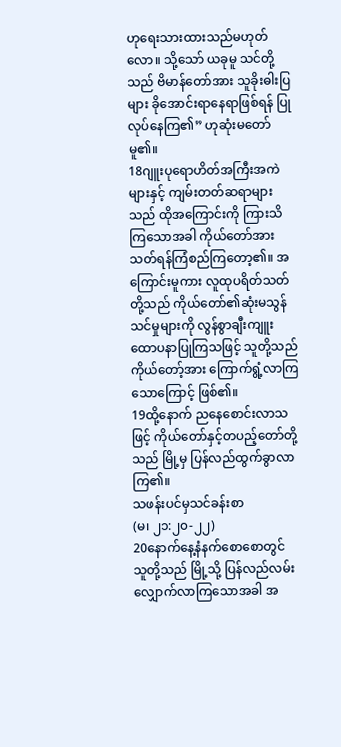ဟုရေးသားထားသည်မဟုတ်လော။ သို့သော် ယခုမူ သင်တို့သည် ဗိမာန်တော်အား သူခိုးဓါးပြများ ခိုအောင်းရာနေရာဖြစ်ရန် ပြုလုပ်နေကြ၏” ဟုဆုံးမတော်မူ၏။
18ဂျူးပုရောဟိတ်အကြီးအကဲများနှင့် ကျမ်းတတ်ဆရာများသည် ထိုအကြောင်းကို ကြားသိကြသောအခါ ကိုယ်တော်အား သတ်ရန်ကြံစည်ကြတော့၏။ အကြောင်းမူကား လူထုပရိတ်သတ်တို့သည် ကိုယ်တော်၏ဆုံးမသွန်သင်မှုများကို လွန်စွာချီးကျူးထောပနာပြုကြသဖြင့် သူတို့သည် ကိုယ်တော့်အား ကြောက်ရွံ့လာကြသောကြောင့် ဖြစ်၏။
19ထို့နောက် ညနေစောင်းလာသဖြင့် ကိုယ်တော်နှင့်တပည့်တော်တို့သည် မြို့မှ ပြန်လည်ထွက်ခွာလာကြ၏။
သဖန်းပင်မှသင်ခန်းစာ
(မ၊ ၂၁:၂၀-၂၂)
20နောက်နေ့နံနက်စောစောတွင် သူတို့သည် မြို့သို့ ပြန်လည်လမ်းလျှောက်လာကြသောအခါ အ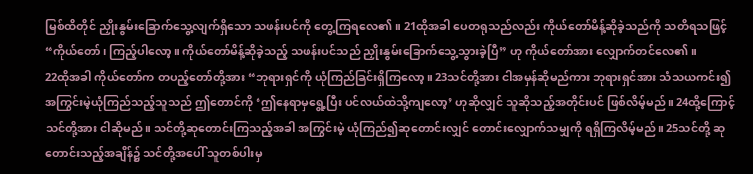မြစ်ထိတိုင် ညှိုးနွမ်းခြောက်သွေ့လျက်ရှိသော သဖန်းပင်ကို တွေ့ကြရလေ၏။ 21ထိုအခါ ပေတရုသည်လည်း ကိုယ်တော်မိန့်ဆိုခဲ့သည်ကို သတိရသဖြင့် “ကိုယ်တော်၊ ကြည့်ပါလော့။ ကိုယ်တော်မိန့်ဆိုခဲ့သည့် သဖန်းပင်သည် ညှိုးနွမ်းခြောက်သွေ့သွားခဲ့ပြီ” ဟု ကိုယ်တော်အား လျှောက်တင်လေ၏။
22ထိုအခါ ကိုယ်တော်က တပည့်တော်တို့အား “ဘုရားရှင်ကို ယုံကြည်ခြင်းရှိကြလော့။ 23သင်တို့အား ငါအမှန်ဆိုမည်ကား ဘုရားရှင်အား သံသယကင်း၍ အကြွင်းမဲ့ယုံကြည်သည့်သူသည် ဤတောင်ကို ‘ဤနေရာမှရွေ့ပြီး ပင်လယ်ထဲသို့ကျလော့’ ဟုဆိုလျှင် သူဆိုသည့်အတိုင်းပင် ဖြစ်လိမ့်မည်။ 24ထို့ကြောင့် သင်တို့အား ငါဆိုမည်။ သင်တို့ဆုတောင်းကြသည့်အခါ အကြွင်းမဲ့ ယုံကြည်၍ဆုတောင်းလျှင် တောင်းလျှောက်သမျှကို ရရှိကြလိမ့်မည်။ 25သင်တို့ ဆုတောင်းသည့်အချိန်၌ သင်တို့အပေါ် သူတစ်ပါးမှ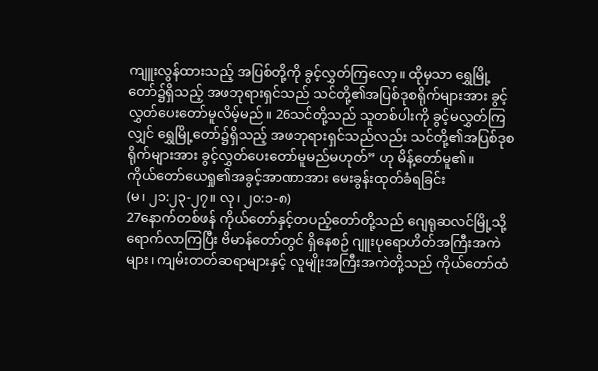ကျူးလွန်ထားသည့် အပြစ်တို့ကို ခွင့်လွှတ်ကြလော့။ ထိုမှသာ ရွှေမြို့တော်၌ရှိသည့် အဖဘုရားရှင်သည် သင်တို့၏အပြစ်ဒုစရိုက်များအား ခွင့်လွှတ်ပေးတော်မူလိမ့်မည်။ 26သင်တို့သည် သူတစ်ပါးကို ခွင့်မလွှတ်ကြလျှင် ရွှေမြို့တော်၌ရှိသည့် အဖဘုရားရှင်သည်လည်း သင်တို့၏အပြစ်ဒုစရိုက်များအား ခွင့်လွှတ်ပေးတော်မူမည်မဟုတ်” ဟု မိန့်တော်မူ၏။
ကိုယ်တော်ယေရှု၏အခွင့်အာဏာအား မေးခွန်းထုတ်ခံရခြင်း
(မ၊ ၂၁:၂၃-၂၇။ လု၊ ၂၀:၁-၈)
27နောက်တစ်ဖန် ကိုယ်တော်နှင့်တပည့်တော်တို့သည် ဂျေရုဆလင်မြို့သို့ ရောက်လာကြပြီး ဗိမာန်တော်တွင် ရှိနေစဉ် ဂျူးပုရောဟိတ်အကြီးအကဲများ၊ ကျမ်းတတ်ဆရာများနှင့် လူမျိုးအကြီးအကဲတို့သည် ကိုယ်တော်ထံ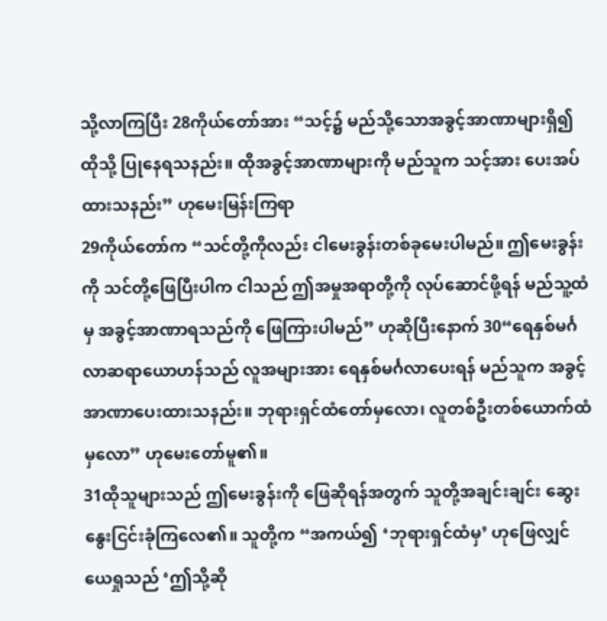သို့လာကြပြီး 28ကိုယ်တော်အား “သင့်၌ မည်သို့သောအခွင့်အာဏာများရှိ၍ ထိုသို့ ပြုနေရသနည်း။ ထိုအခွင့်အာဏာများကို မည်သူက သင့်အား ပေးအပ်ထားသနည်း” ဟုမေးမြန်းကြရာ
29ကိုယ်တော်က “သင်တို့ကိုလည်း ငါမေးခွန်းတစ်ခုမေးပါမည်။ ဤမေးခွန်းကို သင်တို့ဖြေပြီးပါက ငါသည် ဤအမှုအရာတို့ကို လုပ်ဆောင်ဖို့ရန် မည်သူ့ထံမှ အခွင့်အာဏာရသည်ကို ဖြေကြားပါမည်” ဟုဆိုပြီးနောက် 30“ရေနှစ်မင်္ဂလာဆရာယောဟန်သည် လူအများအား ရေနှစ်မင်္ဂလာပေးရန် မည်သူက အခွင့်အာဏာပေးထားသနည်း။ ဘုရားရှင်ထံတော်မှလော၊ လူတစ်ဦးတစ်ယောက်ထံမှလော” ဟုမေးတော်မူ၏။
31ထိုသူများသည် ဤမေးခွန်းကို ဖြေဆိုရန်အတွက် သူတို့အချင်းချင်း ဆွေးနွေးငြင်းခုံကြလေ၏။ သူတို့က “အကယ်၍ ‘ဘုရားရှင်ထံမှ’ ဟုဖြေလျှင် ယေရှုသည် ‘ဤသို့ဆို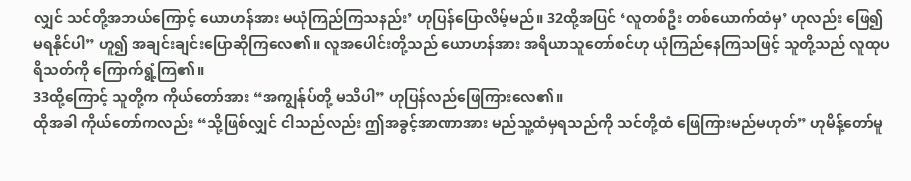လျှင် သင်တို့အဘယ်ကြောင့် ယောဟန်အား မယုံကြည်ကြသနည်း’ ဟုပြန်ပြောလိမ့်မည်။ 32ထို့အပြင် ‘လူတစ်ဦး တစ်ယောက်ထံမှ’ ဟုလည်း ဖြေ၍မရနိုင်ပါ” ဟူ၍ အချင်းချင်းပြောဆိုကြလေ၏။ လူအပေါင်းတို့သည် ယောဟန်အား အရိယာသူတော်စင်ဟု ယုံကြည်နေကြသဖြင့် သူတို့သည် လူထုပရိသတ်ကို ကြောက်ရွံ့ကြ၏။
33ထို့ကြောင့် သူတို့က ကိုယ်တော်အား “အကျွန်ုပ်တို့ မသိပါ” ဟုပြန်လည်ဖြေကြားလေ၏။
ထိုအခါ ကိုယ်တော်ကလည်း “သို့ဖြစ်လျှင် ငါသည်လည်း ဤအခွင့်အာဏာအား မည်သူ့ထံမှရသည်ကို သင်တို့ထံ ဖြေကြားမည်မဟုတ်” ဟုမိန့်တော်မူ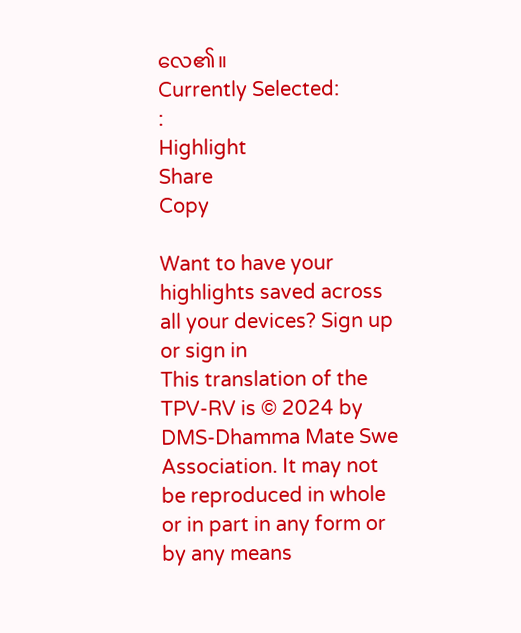လေ၏။
Currently Selected:
:
Highlight
Share
Copy

Want to have your highlights saved across all your devices? Sign up or sign in
This translation of the TPV-RV is © 2024 by DMS-Dhamma Mate Swe Association. It may not be reproduced in whole or in part in any form or by any means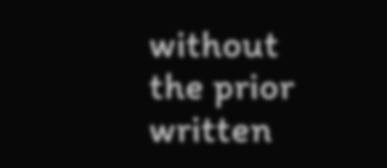without the prior written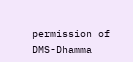permission of DMS-Dhamma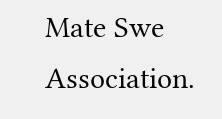Mate Swe Association.